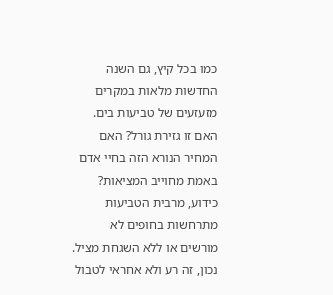כמו בכל קיץ, גם השנה החדשות מלאות במקרים מזעזעים של טביעות בים. האם זו גזירת גורל? האם המחיר הנורא הזה בחיי אדם באמת מחוייב המציאות? כידוע, מרבית הטביעות מתרחשות בחופים לא מורשים או ללא השגחת מציל. נכון, זה רע ולא אחראי לטבול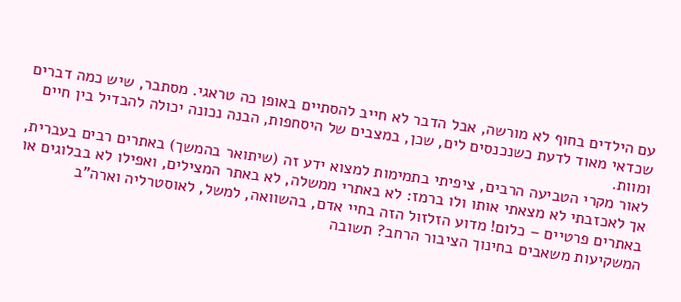עם הילדים בחוף לא מורשה, אבל הדבר לא חייב להסתיים באופן כה טראגי. מסתבר, שיש כמה דברים שכדאי מאוד לדעת כשנכנסים לים, שכן, במצבים של היסחפות, הבנה נכונה יכולה להבדיל בין חיים ומוות.
לאור מקרי הטביעה הרבים, ציפיתי בתמימות למצוא ידע זה (שיתואר בהמשך) באתרים רבים בעברית, אך לאכזבתי לא מצאתי אותו ולו ברמז: לא באתרי ממשלה, לא באתר המצילים, ואפילו לא בבלוגים או באתרים פרטיים – כלום! מדוע הזלזול הזה בחיי אדם, בהשוואה, למשל, לאוסטרליה וארה"ב המשקיעות משאבים בחינוך הציבור הרחב? תשובה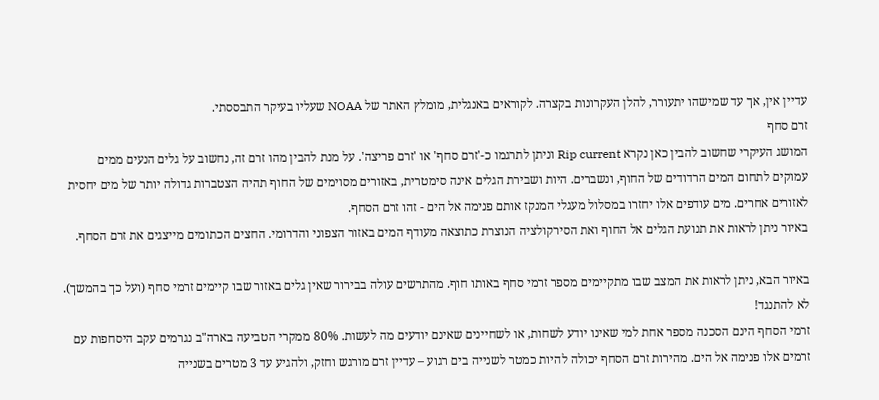עדיין אין, אך עד שמישהו יתעורר, להלן העקרונות בקצרה. לקוראים באנגלית, מומלץ האתר של NOAA שעליו בעיקר התבססתי.
זרם סחף
המושג העיקרי שחשוב להבין כאן נקרא Rip current וניתן לתרגמו כ-'זרם סחף' או 'זרם פריצה'. על מנת להבין מהו זרם זה, נחשוב על גלים הנעים ממים עמוקים לתחום המים הרדודים של החוף, ונשברים. היות ושבירת הגלים אינה סימטרית, באזורים מסוימים של החוף תהיה הצטברות גדולה יותר של מים יחסית לאזורים אחרים. מים עודפים אלו יחזרו במסלול מעגלי המנקז אותם פנימה אל הים - זהו זרם הסחף.
באיור ניתן לראות את תנועת הגלים אל החוף ואת הסירקולציה הנוצרת כתוצאה מעודף המים באזור הצפוני והדרומי. החצים הכתומים מייצגים את זרם הסחף.

באיור הבא, ניתן לראות את המצב שבו מתקיימים מספר זרמי סחף באותו חוף. מהתרשים עולה בבירור שאין גלים באזור שבו קיימים זרמי סחף (ועל כך בהמשך).
לא להתנגד!
זרמי הסחף הינם הסכנה מספר אחת למי שאינו יודע לשחות, או לשחיינים שאינם יודעים מה לעשות. 80% ממקרי הטביעה בארה"ב נגרמים עקב היסחפות עם זרמים אלו פנימה אל הים. מהירות זרם הסחף יכולה להיות כמטר לשנייה בים רגוע – עדיין זרם מורגש וחזק, ולהגיע עד 3 מטרים בשנייה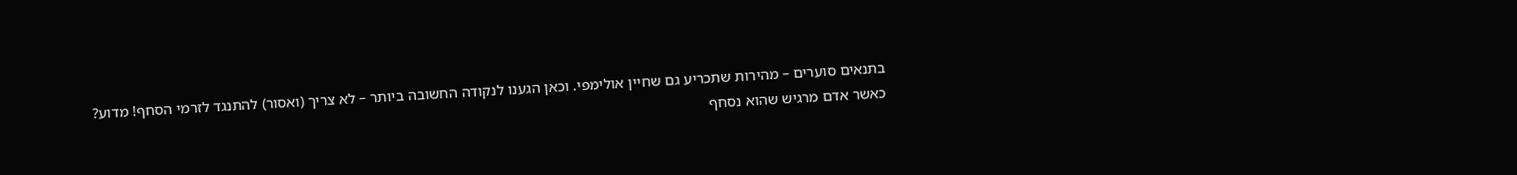בתנאים סוערים – מהירות שתכריע גם שחיין אולימפי. וכאן הגענו לנקודה החשובה ביותר – לא צריך (ואסור) להתנגד לזרמי הסחף! מדוע? כאשר אדם מרגיש שהוא נסחף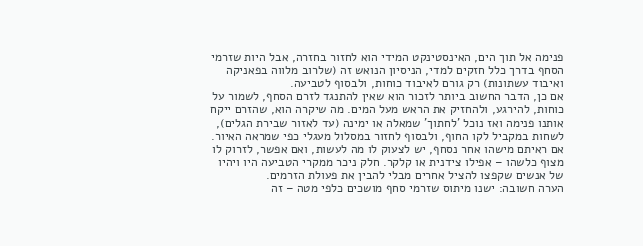פנימה אל תוך הים, האינסטינקט המידי הוא לחזור בחזרה, אבל היות שזרמי הסחף בדרך כלל חזקים למדי, הניסיון הנואש זה (שלרוב מלווה בפאניקה ואיבוד עשתונות) רק גורם לאיבוד כוחות, ולבסוף לטביעה.
אם כן, הדבר החשוב ביותר לזכור הוא שאין להתנגד לזרם הסחף, לשמור על כוחות, להירגע, ולהחזיק את הראש מעל המים. מה שיקרה הוא, שהזרם ייקח אותנו פנימה ואז נוכל 'לחתוך' שמאלה או ימינה (עד לאזור שבירת הגלים), לשחות במקביל לקו החוף, ולבסוף לחזור במסלול מעגלי כפי שמראה האיור. אם ראיתם מישהו אחר נסחף, יש לצעוק לו מה לעשות, ואם אפשר, לזרוק לו מצוף כלשהו – אפילו צידנית או קלקר. חלק ניכר ממקרי הטביעה היו ויהיו של אנשים שקפצו להציל אחרים מבלי להבין את פעולת הזרמים.
הערה חשובה: ישנו מיתוס שזרמי סחף מושכים כלפי מטה – זה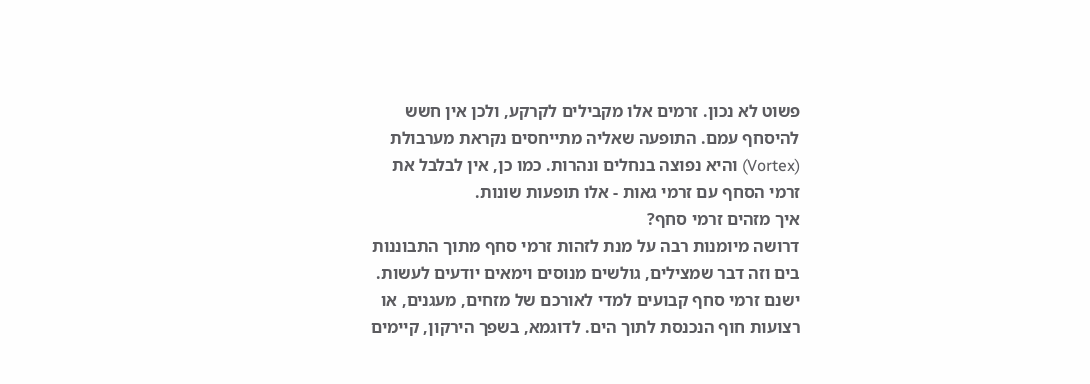פשוט לא נכון. זרמים אלו מקבילים לקרקע, ולכן אין חשש להיסחף עמם. התופעה שאליה מתייחסים נקראת מערבולת (Vortex) והיא נפוצה בנחלים ונהרות. כמו כן, אין לבלבל את זרמי הסחף עם זרמי גאות - אלו תופעות שונות.
איך מזהים זרמי סחף?
דרושה מיומנות רבה על מנת לזהות זרמי סחף מתוך התבוננות בים וזה דבר שמצילים, גולשים מנוסים וימאים יודעים לעשות. ישנם זרמי סחף קבועים למדי לאורכם של מזחים, מעגנים, או רצועות חוף הנכנסת לתוך הים. לדוגמא, בשפך הירקון, קיימים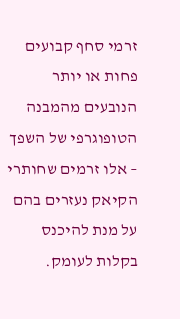זרמי סחף קבועים פחות או יותר הנובעים מהמבנה הטופוגרפי של השפך – אלו זרמים שחותרי הקיאק נעזרים בהם על מנת להיכנס בקלות לעומק.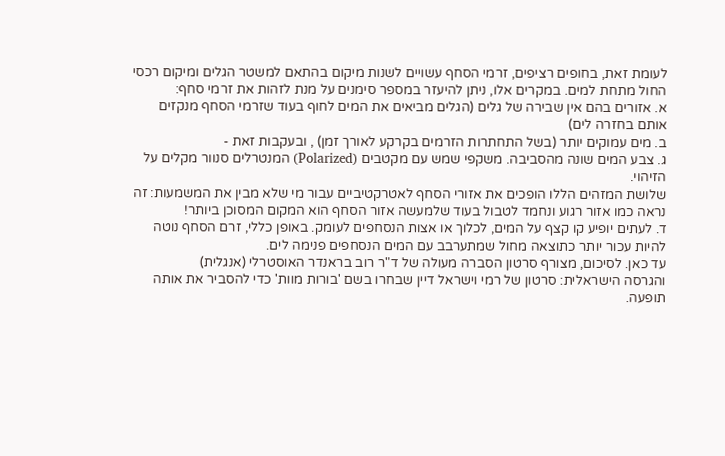לעומת זאת, בחופים רציפים, זרמי הסחף עשויים לשנות מיקום בהתאם למשטר הגלים ומיקום רכסי החול מתחת למים. במקרים אלו, ניתן להיעזר במספר סימנים על מנת לזהות את זרמי סחף:
א. אזורים בהם אין שבירה של גלים (הגלים מביאים את המים לחוף בעוד שזרמי הסחף מנקזים אותם בחזרה לים)
ב. מים עמוקים יותר (בשל התחתרות הזרמים בקרקע לאורך זמן) , ובעקבות זאת -
ג. צבע המים שונה מהסביבה. משקפי שמש עם מקטבים (Polarized) המנטרלים סנוור מקלים על הזיהוי.
שלושת המזהים הללו הופכים את אזורי הסחף לאטרקטיביים עבור מי שלא מבין את המשמעות: זה נראה כמו אזור רגוע ונחמד לטבול בעוד שלמעשה אזור הסחף הוא המקום המסוכן ביותר!
ד. לעתים יופיע קו קצף על המים, לכלוך או אצות הנסחפים לעומק. באופן כללי, זרם הסחף נוטה להיות עכור יותר כתוצאה מחול שמתערבב עם המים הנסחפים פנימה לים.
עד כאן. לסיכום, מצורף סרטון הסברה מעולה של ד"ר רוב בראנדר האוסטרלי (אנגלית)
והגרסה הישראלית: סרטון של רמי וישראל דיין שבחרו בשם 'בורות מוות' כדי להסביר את אותה תופעה.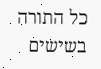כל התורה בשישים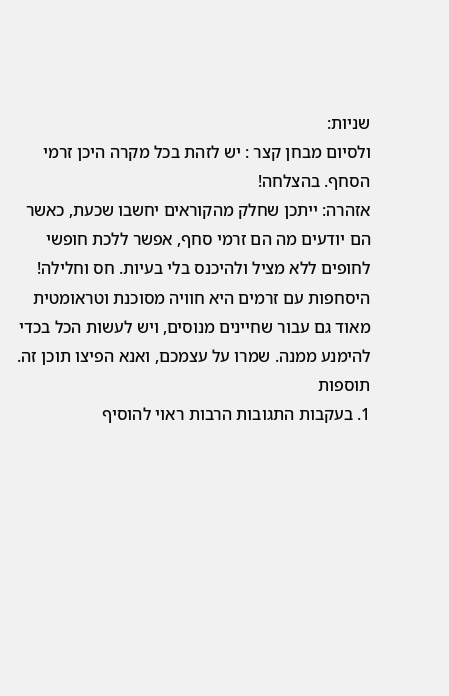שניות:
ולסיום מבחן קצר : יש לזהת בכל מקרה היכן זרמי הסחף. בהצלחה!
אזהרה: ייתכן שחלק מהקוראים יחשבו שכעת, כאשר הם יודעים מה הם זרמי סחף, אפשר ללכת חופשי לחופים ללא מציל ולהיכנס בלי בעיות. חס וחלילה! היסחפות עם זרמים היא חוויה מסוכנת וטראומטית מאוד גם עבור שחיינים מנוסים, ויש לעשות הכל בכדי להימנע ממנה. שמרו על עצמכם, ואנא הפיצו תוכן זה.
תוספות
1. בעקבות התגובות הרבות ראוי להוסיף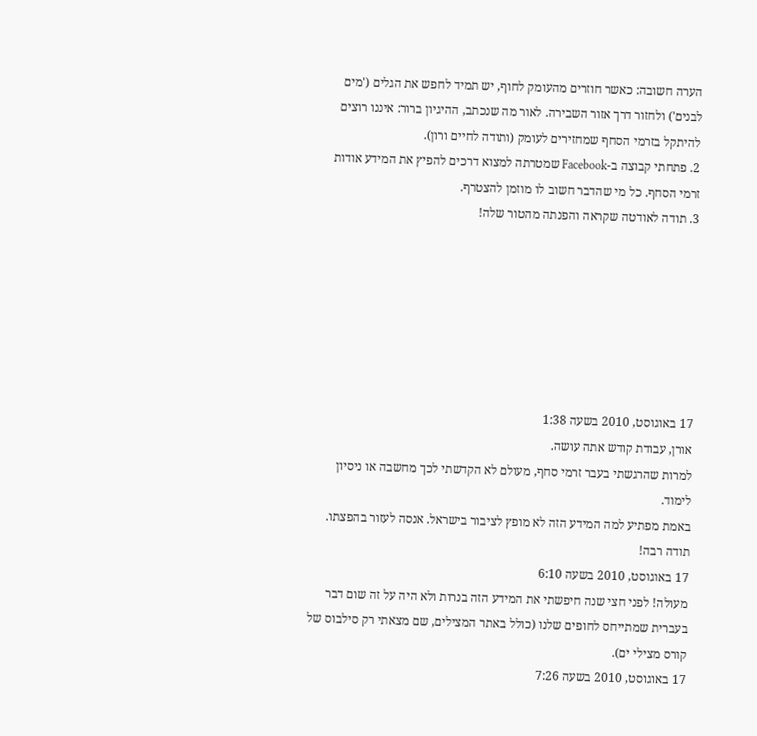הערה חשובה: כאשר חוזרים מהעומק לחוף, יש תמיד לחפש את הגלים ('מים לבנים') ולחזור דרך אזור השבירה. לאור מה שנכתב, ההיגיון ברור: איננו רוצים להיתקל בזרמי הסחף שמחזירים לעומק (ותודה לחיים ורון).
2. פתחתי קבוצה ב-Facebook שמטרתה למצוא דרכים להפיץ את המידע אודות זרמי הסחף. כל מי שהדבר חשוב לו מוזמן להצטרף.
3. תודה לאודטה שקראה והפנתה מהטור שלה!







17 באוגוסט, 2010 בשעה 1:38
אורן, עבודת קודש אתה עושה.
למרות שהרגשתי בעבר זרמי סחף, מעולם לא הקדשתי לכך מחשבה או ניסיון לימוד.
באמת מפתיע למה המידע הזה לא מופץ לציבור בישראל. אנסה לעזור בהפצתו.
תודה רבה!
17 באוגוסט, 2010 בשעה 6:10
מעולה! לפני חצי שנה חיפשתי את המידע הזה בנרות ולא היה על זה שום דבר בעברית שמתייחס לחופים שלנו (כולל באתר המצילים, שם מצאתי רק סילבוס של קורס מצילי ים).
17 באוגוסט, 2010 בשעה 7:26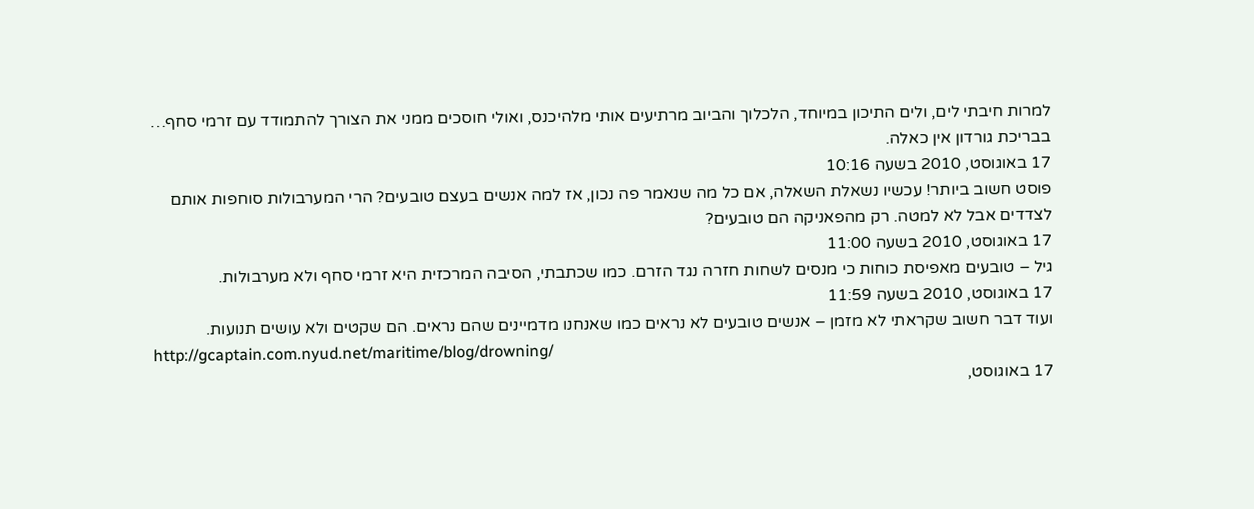למרות חיבתי לים, ולים התיכון במיוחד, הלכלוך והביוב מרתיעים אותי מלהיכנס, ואולי חוסכים ממני את הצורך להתמודד עם זרמי סחף… בבריכת גורדון אין כאלה.
17 באוגוסט, 2010 בשעה 10:16
פוסט חשוב ביותר! עכשיו נשאלת השאלה, אם כל מה שנאמר פה נכון, אז למה אנשים בעצם טובעים? הרי המערבולות סוחפות אותם לצדדים אבל לא למטה. רק מהפאניקה הם טובעים?
17 באוגוסט, 2010 בשעה 11:00
גיל – טובעים מאפיסת כוחות כי מנסים לשחות חזרה נגד הזרם. כמו שכתבתי, הסיבה המרכזית היא זרמי סחף ולא מערבולות.
17 באוגוסט, 2010 בשעה 11:59
ועוד דבר חשוב שקראתי לא מזמן – אנשים טובעים לא נראים כמו שאנחנו מדמיינים שהם נראים. הם שקטים ולא עושים תנועות.
http://gcaptain.com.nyud.net/maritime/blog/drowning/
17 באוגוסט,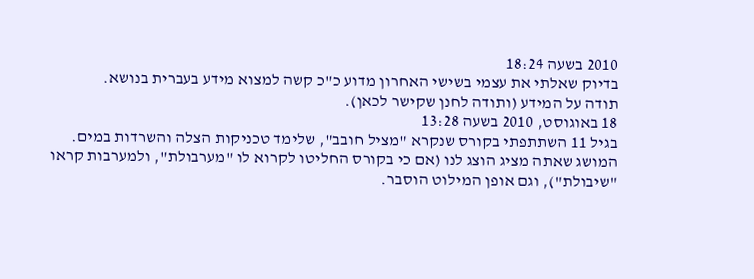2010 בשעה 18:24
בדיוק שאלתי את עצמי בשישי האחרון מדוע כ"כ קשה למצוא מידע בעברית בנושא.
תודה על המידע (ותודה לחנן שקישר לכאן).
18 באוגוסט, 2010 בשעה 13:28
בגיל 11 השתתפתי בקורס שנקרא "מציל חובב", שלימד טכניקות הצלה והשרדות במים.
המושג שאתה מציג הוצג לנו (אם כי בקורס החליטו לקרוא לו "מערבולת", ולמערבות קראו "שיבולת"), וגם אופן המילוט הוסבר.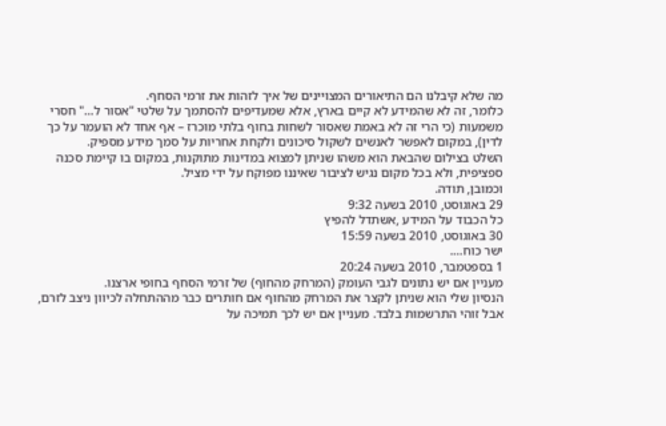מה שלא קיבלנו הם התיאורים המצויינים של איך לזהות את זרמי הסחף.
כלומר, זה לא שהמידע לא קיים בארץ, אלא שמעדיפים להסתמך על שלטי "אסור ל…" חסרי משמעות (כי הרי זה לא באמת שאסור לשחות בחוף בלתי מוכרז – אף אחד לא הועמר על כך לדין), במקום לאפשר לאנשים לשקול סיכונים ולקחת אחריות על סמך מידע מספיק.
השלט בצילום שהבאת הוא משהו שניתן למצוא במדינות מתוקנות, במקום בו קיימת סכנה ספציפית, ולא בכל מקום נגיש לציבור שאיננו מפוקח על ידי מציל.
וכמובן, תודה.
29 באוגוסט, 2010 בשעה 9:32
כל הכבוד על המידע ,אשתדל להפיץ
30 באוגוסט, 2010 בשעה 15:59
ישר כוח….
1 בספטמבר, 2010 בשעה 20:24
מעניין אם יש נתונים לגבי העומק (המרחק מהחוף) של זרמי הסחף בחופי ארצנו.
הנסיון שלי הוא שניתן לקצר את המרחק מהחוף אם חותרים כבר מההתחלה לכיוון ניצב לזרם, אבל זוהי התרשמות בלבד. מעניין אם יש לכך תמיכה על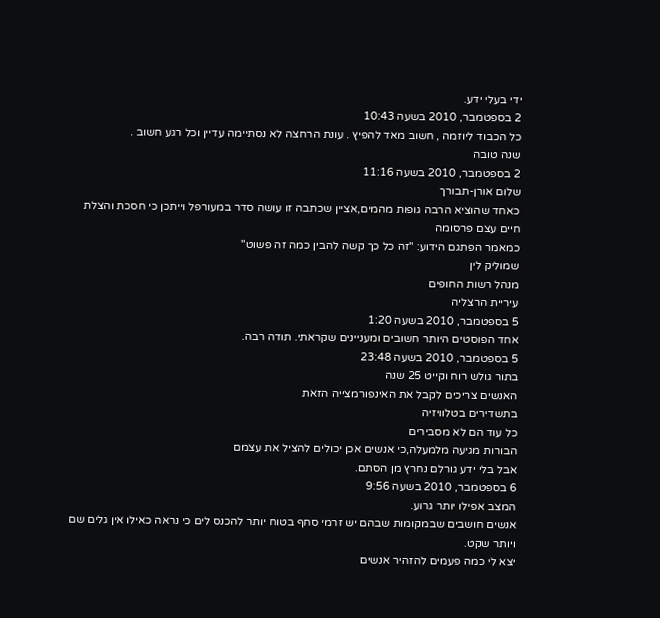ידי בעלי ידע.
2 בספטמבר, 2010 בשעה 10:43
כל הכבוד ליוזמה , חשוב מאד להפיץ . עונת הרחצה לא נסתיימה עדיין וכל רגע חשוב .
שנה טובה
2 בספטמבר, 2010 בשעה 11:16
שלום אורן-תבורך
כאחד שהוציא הרבה גופות מהמים,אציין שכתבה זו עושה סדר במעורפל וייתכן כי חסכת והצלת חיים עצם פרסומה
כמאמר הפתגם הידוע: "זה כל כך קשה להבין כמה זה פשוט"
שמוליק לין
מנהל רשות החופים
עיריית הרצליה
5 בספטמבר, 2010 בשעה 1:20
אחד הפוסטים היותר חשובים ומעניינים שקראתי. תודה רבה.
5 בספטמבר, 2010 בשעה 23:48
בתור גולש רוח וקייט 25 שנה
האנשים צריכים לקבל את האינפורמצייה הזאת
בתשדירים בטלוויזיה
כל עוד הם לא מסבירים
הבורות מגיעה מלמעלה,כי אנשים אכן יכולים להציל את עצמם
אבל בלי ידע גורלם נחרץ מן הסתם.
6 בספטמבר, 2010 בשעה 9:56
המצב אפילו יותר גרוע.
אנשים חושבים שבמקומות שבהם יש זרמי סחף בטוח יותר להכנס לים כי נראה כאילו אין גלים שם ויותר שקט.
יצא לי כמה פעמים להזהיר אנשים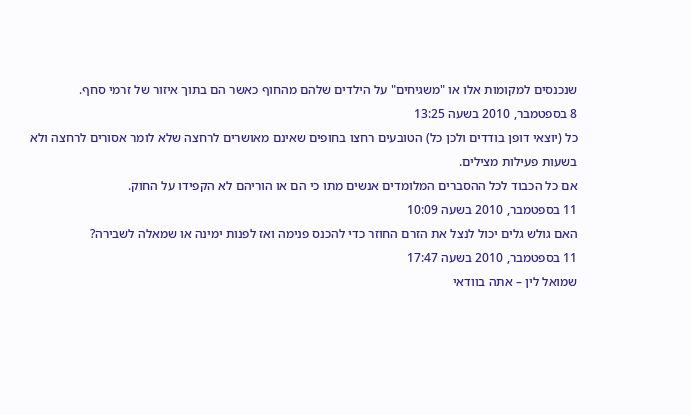שנכנסים למקומות אלו או "משגיחים" על הילדים שלהם מהחוף כאשר הם בתוך איזור של זרמי סחף.
8 בספטמבר, 2010 בשעה 13:25
כל (יוצאי דופן בודדים ולכן כל) הטובעים רחצו בחופים שאינם מאושרים לרחצה שלא לומר אסורים לרחצה ולא בשעות פעילות מצילים.
אם כל הכבוד לכל ההסברים המלומדים אנשים מתו כי הם או הוריהם לא הקפידו על החוק.
11 בספטמבר, 2010 בשעה 10:09
האם גולש גלים יכול לנצל את הזרם החוזר כדי להכנס פנימה ואז לפנות ימינה או שמאלה לשבירה?
11 בספטמבר, 2010 בשעה 17:47
שמואל לין – אתה בוודאי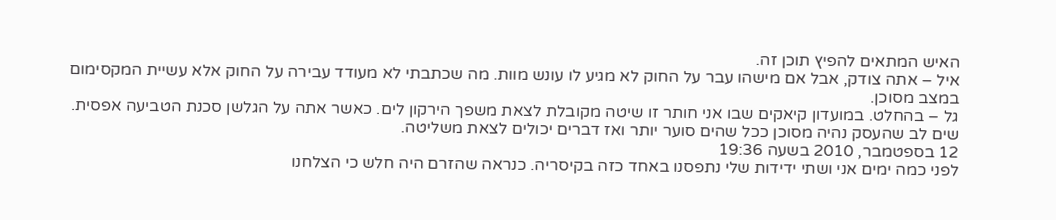האיש המתאים להפיץ תוכן זה.
איל – אתה צודק, אבל אם מישהו עבר על החוק לא מגיע לו עונש מוות. מה שכתבתי לא מעודד עבירה על החוק אלא עשיית המקסימום במצב מסוכן.
גל – בהחלט. במועדון קיאקים שבו אני חותר זו שיטה מקובלת לצאת משפך הירקון לים. כאשר אתה על הגלשן סכנת הטביעה אפסית. שים לב שהעסק נהיה מסוכן ככל שהים סוער יותר ואז דברים יכולים לצאת משליטה.
12 בספטמבר, 2010 בשעה 19:36
לפני כמה ימים אני ושתי ידידות שלי נתפסנו באחד כזה בקיסריה. כנראה שהזרם היה חלש כי הצלחנו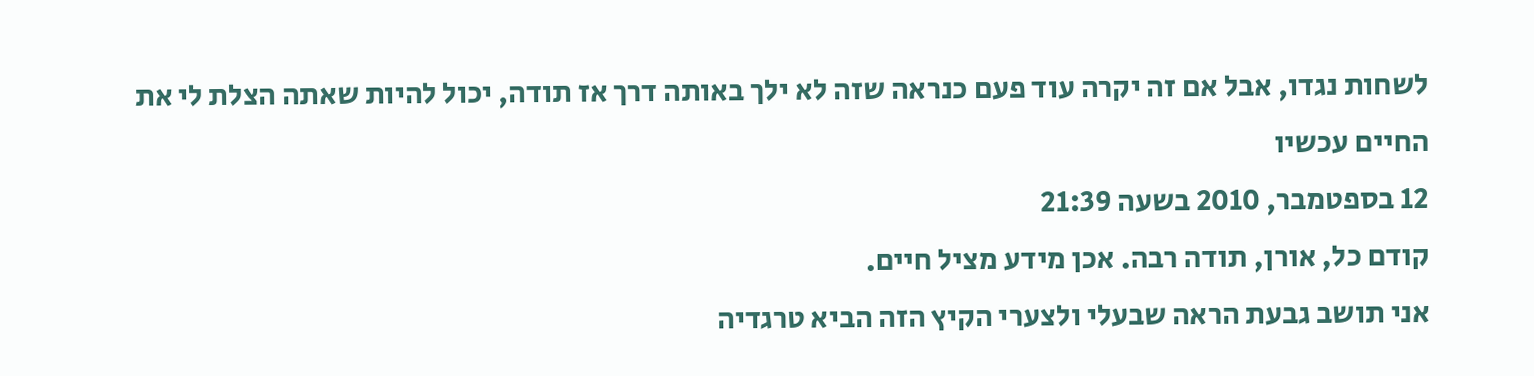לשחות נגדו, אבל אם זה יקרה עוד פעם כנראה שזה לא ילך באותה דרך אז תודה, יכול להיות שאתה הצלת לי את החיים עכשיו
12 בספטמבר, 2010 בשעה 21:39
קודם כל, אורן, תודה רבה. אכן מידע מציל חיים.
אני תושב גבעת הראה שבעלי ולצערי הקיץ הזה הביא טרגדיה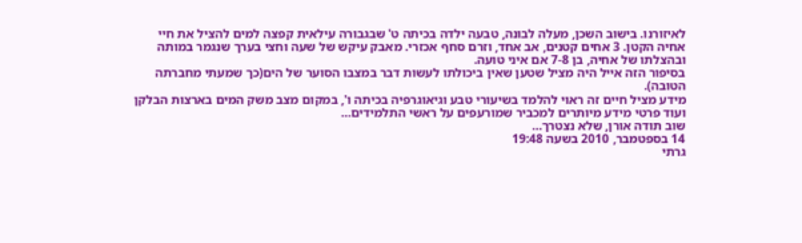לאיזורנו. בישוב השכן, מעלה לבונה, טבעה ילדה בכיתה ט' שבגבורה עילאית קפצה למים להציל את חיי אחיה הקטן. 3 אחים קטנים, אב אחד, וזרם סחף אכזרי. מאבק עיקש של שעה וחצי בערך שנגמר במותה ובהצלתו של אחיה, בן 7-8 אם איני טועה.
בסיפור הזה אייל היה מציל שטען שאין ביכולתו לעשות דבר במצבו הסוער של הים(כך שמעתי מחברתה הטובה).
מידע מציל חיים זה ראוי להלמד בשיעורי טבע וגיאוגרפיה בכיתה ו', במקום מצב משק המים בארצות הבלקן ועוד פרטי מידע מיותרים למכביר שמורעפים על ראשי התלמידים…
שוב תודה אורן, שלא נצטרך…
14 בספטמבר, 2010 בשעה 19:48
גרתי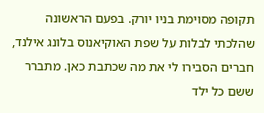תקופה מסוימת בניו יורק. בפעם הראשונה שהלכתי לבלות על שפת האוקיאנוס בלונג אילנד, חברים הסבירו לי את מה שכתבת כאן. מתברר ששם כל ילד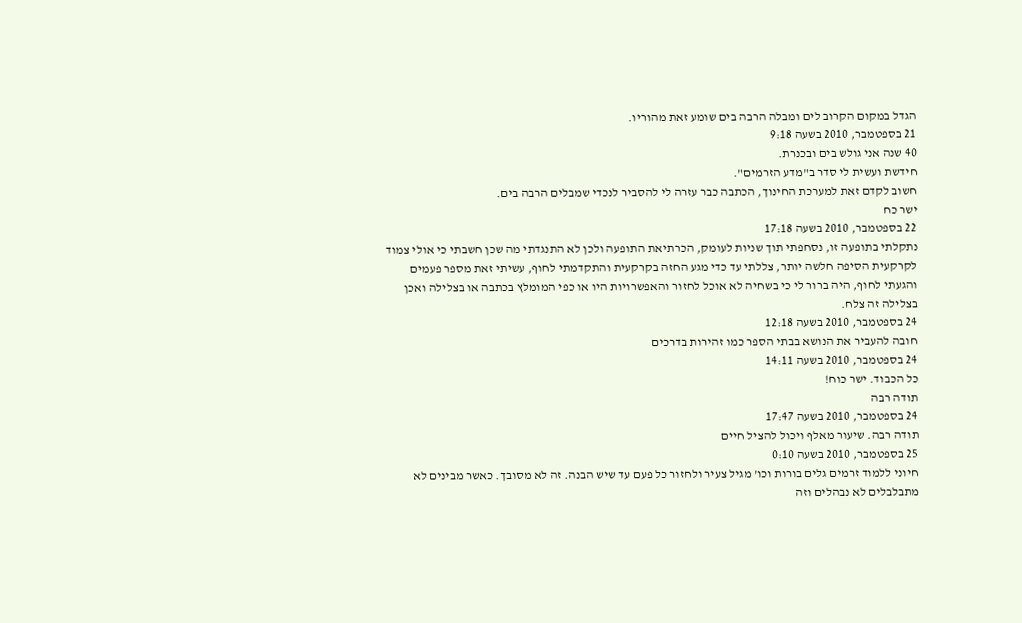הגדל במקום הקרוב לים ומבלה הרבה בים שומע זאת מהוריו.
21 בספטמבר, 2010 בשעה 9:18
40 שנה אני גולש בים ובכנרת.
חידשת ועשית לי סדר ב"מדע הזרמים".
חשוב לקדם זאת למערכת החינוך, הכתבה כבר עזרה לי להסביר לנכדי שמבלים הרבה בים.
ישר כח
22 בספטמבר, 2010 בשעה 17:18
נתקלתי בתופעה זו, נסחפתי תוך שניות לעומק, הכרתיאת התופעה ולכן לא התנגדתי מה שכן חשבתי כי אולי צמוד לקרקעית הסיפה חלשה יותר, צללתי עד כדי מגע החזה בקרקעית והתקדמתי לחוף, עשיתי זאת מספר פעמים והגעתי לחוף, היה ברור לי כי בשחיה לא אוכל לחזור והאפשרויות היו או כפי המומלץ בכתבה או בצלילה ואכן בצלילה זה צלח.
24 בספטמבר, 2010 בשעה 12:18
חובה להעביר את הנושא בבתי הספר כמו זהירות בדרכים
24 בספטמבר, 2010 בשעה 14:11
כל הכבוד. ישר כוח!
תודה רבה
24 בספטמבר, 2010 בשעה 17:47
תודה רבה. שיעור מאלף ויכול להציל חיים
25 בספטמבר, 2010 בשעה 0:10
חיוני ללמוד זרמים גלים בורות וכו' מגיל צעיר ולחזור כל פעם עד שיש הבנה. זה לא מסובך. כאשר מבינים לא מתבלבלים לא נבהלים וזה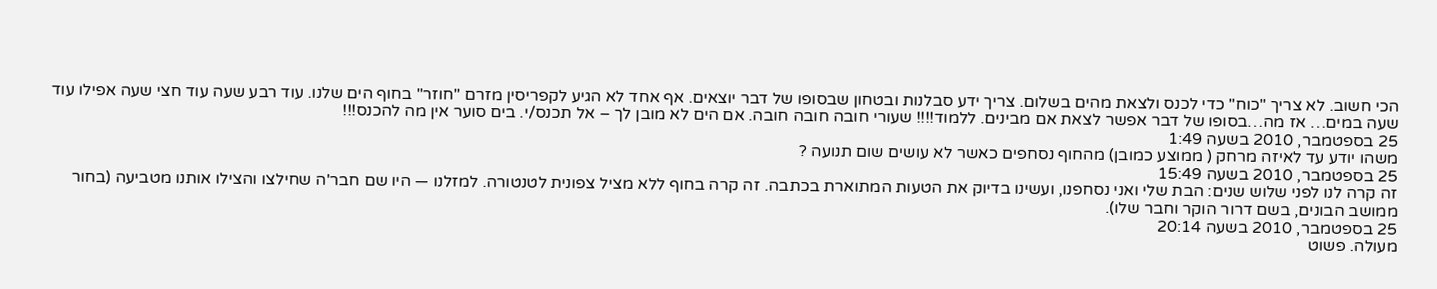הכי חשוב. לא צריך "כוח" כדי לכנס ולצאת מהים בשלום. צריך ידע סבלנות ובטחון שבסופו של דבר יוצאים. אף אחד לא הגיע לקפריסין מזרם "חוזר" בחוף הים שלנו. עוד רבע שעה עוד חצי שעה אפילו עוד שעה במים… אז מה…בסופו של דבר אפשר לצאת אם מבינים. ללמוד!!!! שעורי חובה חובה חובה. אם הים לא מובן לך – אל תכנס/י. בים סוער אין מה להכנס!!!
25 בספטמבר, 2010 בשעה 1:49
משהו יודע עד לאיזה מרחק ( ממוצע כמובן) מהחוף נסחפים כאשר לא עושים שום תנועה ?
25 בספטמבר, 2010 בשעה 15:49
זה קרה לנו לפני שלוש שנים: הבת שלי ואני נסחפנו, ועשינו בדיוק את הטעות המתוארת בכתבה. זה קרה בחוף ללא מציל צפונית לטנטורה. למזלנו — היו שם חבר'ה שחילצו והצילו אותנו מטביעה (בחור ממושב הבונים, בשם דרור הוקר וחבר שלו).
25 בספטמבר, 2010 בשעה 20:14
מעולה. פשוט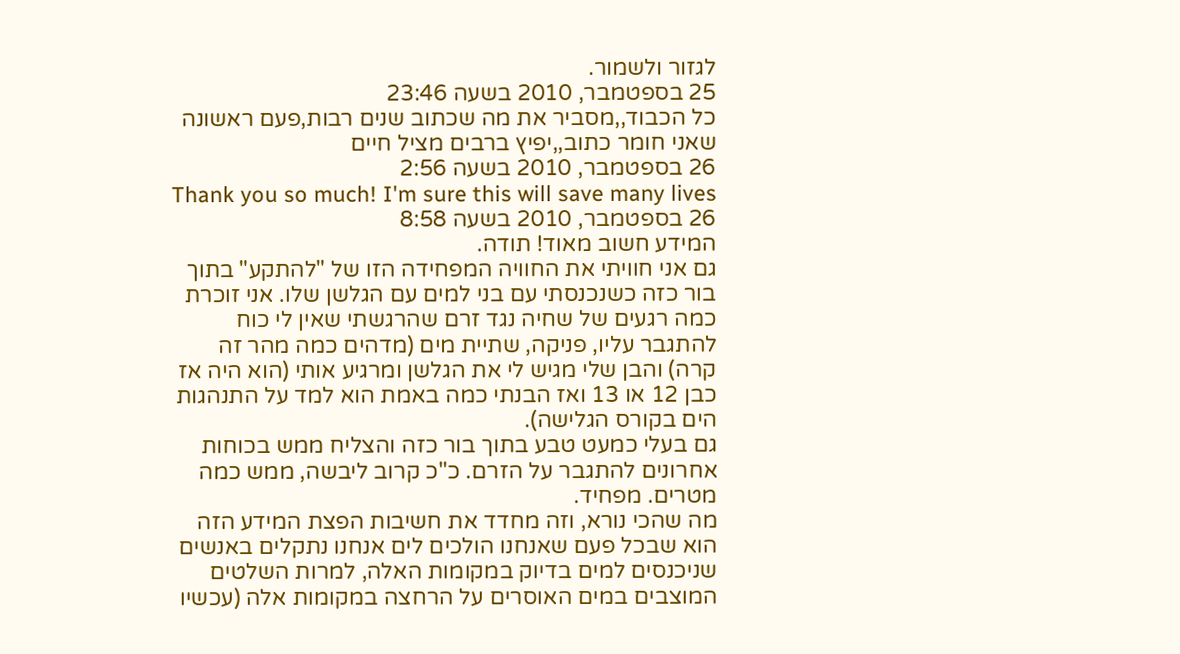לגזור ולשמור.
25 בספטמבר, 2010 בשעה 23:46
כל הכבוד,,מסביר את מה שכתוב שנים רבות,פעם ראשונה שאני חומר כתוב,,יפיץ ברבים מציל חיים
26 בספטמבר, 2010 בשעה 2:56
Thank you so much! I'm sure this will save many lives
26 בספטמבר, 2010 בשעה 8:58
המידע חשוב מאוד! תודה.
גם אני חוויתי את החוויה המפחידה הזו של "להתקע" בתוך בור כזה כשנכנסתי עם בני למים עם הגלשן שלו. אני זוכרת כמה רגעים של שחיה נגד זרם שהרגשתי שאין לי כוח להתגבר עליו, פניקה, שתיית מים (מדהים כמה מהר זה קרה) והבן שלי מגיש לי את הגלשן ומרגיע אותי (הוא היה אז כבן 12 או 13 ואז הבנתי כמה באמת הוא למד על התנהגות הים בקורס הגלישה).
גם בעלי כמעט טבע בתוך בור כזה והצליח ממש בכוחות אחרונים להתגבר על הזרם. כ"כ קרוב ליבשה, ממש כמה מטרים. מפחיד.
מה שהכי נורא, וזה מחדד את חשיבות הפצת המידע הזה הוא שבכל פעם שאנחנו הולכים לים אנחנו נתקלים באנשים שניכנסים למים בדיוק במקומות האלה, למרות השלטים המוצבים במים האוסרים על הרחצה במקומות אלה (עכשיו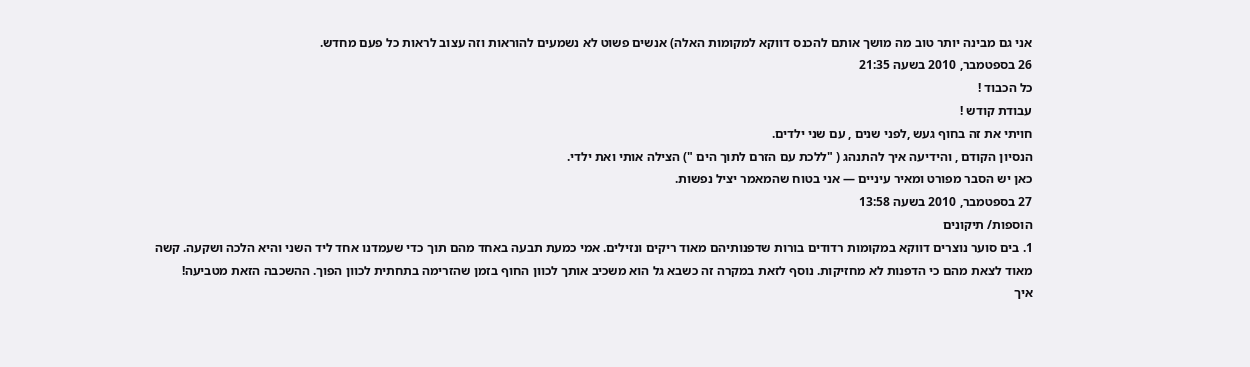אני גם מבינה יותר טוב מה מושך אותם להכנס דווקא למקומות האלה) אנשים פשוט לא נשמעים להוראות וזה עצוב לראות כל פעם מחדש.
26 בספטמבר, 2010 בשעה 21:35
כל הכבוד !
עבודת קודש !
חויתי את זה בחוף געש ,לפני שנים , עם שני ילדים.
הנסיון הקודם , והידיעה איך להתנהג ( "ללכת עם הזרם לתוך הים ") הצילה אותי ואת ילדי.
כאן יש הסבר מפורט ומאיר עיניים — אני בטוח שהמאמר יציל נפשות.
27 בספטמבר, 2010 בשעה 13:58
הוספות/ תיקונים
1. בים סוער נוצרים דווקא במקומות רדודים בורות שדפנותיהם מאוד ריקים ונזילים. אמי כמעת תבעה באחד מהם תוך כדי שעמדנו אחד ליד השני והיא הלכה ושקעה. קשה מאוד לצאת מהם כי הדפנות לא מחזיקות. נוסף לזאת במקרה זה כשבא גל הוא משכיב אותך לכוון החוף בזמן שהזרימה בתחתית לכוון הפוך. ההשכבה הזאת מטביעה!
איך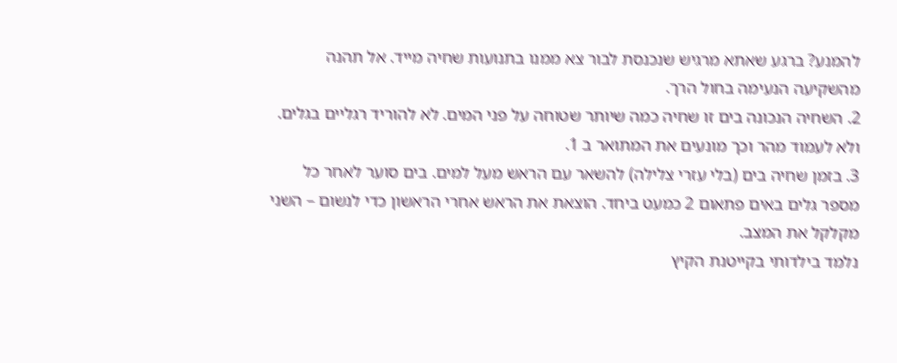להמנע? ברגע שאתא מרגיש שנכנסת לבור צא ממנו בתנועות שחיה מייד. אל תהנה מהשקיעה הנעימה בחול הרך.
2. השחיה הנכונה בים זו שחיה כמה שיותר שטוחה על פני המים. לא להוריד רגליים בגלים. ולא לעמוד מהר וכך מונעים את המתואר ב 1.
3. בזמן שחיה בים (בלי עזרי צלילה) להשאר עם הראש מעל למים. בים סוער לאחר כל מספר גלים באים פתאום 2 כמעט ביחד. הוצאת את הראש אחרי הראשון כדי לנשום – השני מקלקל את המצב.
נלמד בילדותי בקייטנת הקיץ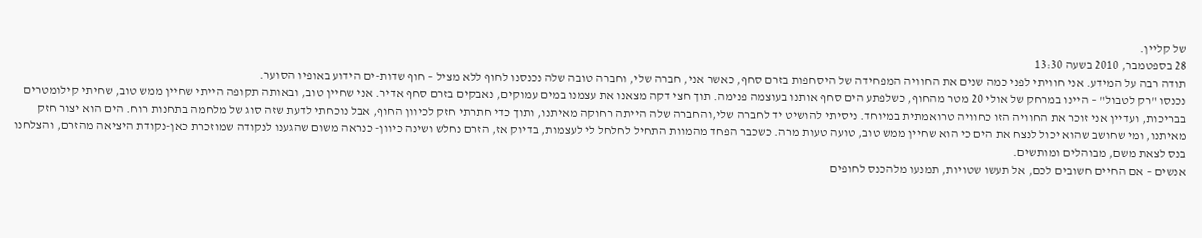של קליין.
28 בספטמבר, 2010 בשעה 13:30
תודה רבה על המידע. אני חוויתי לפני כמה שנים את החוויה המפחידה של היסחפות בזרם סחף, כאשר אני, חברה שלי, וחברה טובה שלה נכנסנו לחוף ללא מציל – חוף שדות-ים הידוע באופיו הסוער.
נכנסו "רק לטבול" – היינו במרחק של אולי 20 מטר מהחוף, כשלפתע הים סחף אותנו בעוצמה פנימה. תוך חצי דקה מצאנו את עצמנו במים עמוקים, נאבקים בזרם סחף אדיר. אני שחיין טוב, ובאותה תקופה הייתי שחיין ממש טוב, שחיתי קילומטרים בבריכות, ועדיין אני זוכר את החוויה הזו כחוויה טרואמתית במיוחד. ניסיתי להושיט יד לחברה שלי,והחברה שלה הייתה רחוקה מאיתנו, ותוך כדי חתרתי חזק לכיוון החוף, אבל נוכחתי לדעת שזה סוג של מלחמה בתחנות רוח. הים הוא יצור חזק מאיתנו, ומי שחושב שהוא יכול לנצח את הים כי הוא שחיין ממש טוב, טועה טעות מרה. כשכבר הפחד מהמוות התחיל לחלחל לי לעצמות, בדיוק אז, הזרם נחלש ושינה כיוון- כנראה משום שהגענו לנקודה שמוזכרת כאן-נקודת היציאה מהזרם, והצלחנו בנס לצאת משם, מבוהלים ומותשים.
אנשים – אם החיים חשובים לכם, אל תעשו שטויות, תמנעו מלהכנס לחופים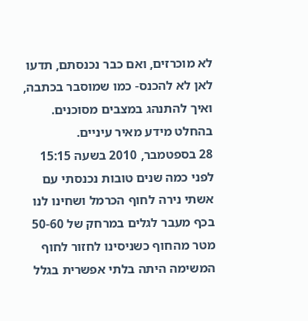לא מוכרזים, ואם כבר נכנסתם, תדעו לאן לא להכנס- כמו שמוסבר בכתבה, ואיך להתנהג במצבים מסוכנים.
בהחלט מידע מאיר עיניים.
28 בספטמבר, 2010 בשעה 15:15
לפני כמה שנים טובות נכנסתי עם אשתי נירה לחוף הכרמל ושחינו לנו בכף מעבר לגלים במרחק של 50-60 מטר מהחוף כשניסינו לחזור לחוף המשימה היתה בלתי אפשרית בגלל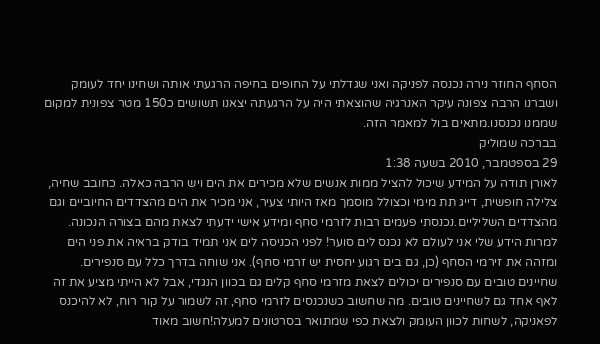הסחף החוזר נירה נכנסה לפניקה ואני שגדלתי על החופים בחיפה הרגעתי אותה ושחינו יחד לעומק ושברנו הרבה צפונה עיקר האנרגיה שהוצאתי היה על הרגעתה יצאנו תשושים כ150 מטר צפונית למקום שממנו נכנסנו.מתאים בול למאמר הזה.
בברכה שמוליק
29 בספטמבר, 2010 בשעה 1:38
לאורן תודה על המידע שיכול להציל ממות אנשים שלא מכירים את הים ויש הרבה כאלה. כחובב שחיה, צלילה חופשית, דייג תת מימי וכצולל מוסמך מאז היותי צעיר, אני מכיר את הים מהצדדים החיוביים וגם מהצדדים השליליים.נכנסתי פעמים רבות לזרמי סחף ומידע אישי ידעתי לצאת מהם בצורה הנכונה. למרות הידע שלי אני לעולם לא נכנס לים סוער! לפני הכניסה לים אני תמיד בודק בראיה את פני הים ומזהה את זירמי הסחף (כן, גם בים רגוע יחסית יש זרמי סחף). אני שוחה בדרך כלל עם סנפירים. שחיינים טובים עם סנפירים יכולים לצאת מזרמי סחף קלים גם בכוון הנגדי, אבל לא הייתי מציע את זה לאף אחד גם לשחיינים טובים. מה שחשוב כשנכנסים לזרמי סחף, זה לשמור על קור רוח, לא להיכנס לפאניקה, לשחות לכוון העומק ולצאת כפי שמתואר בסרטונים למעלה!חשוב מאוד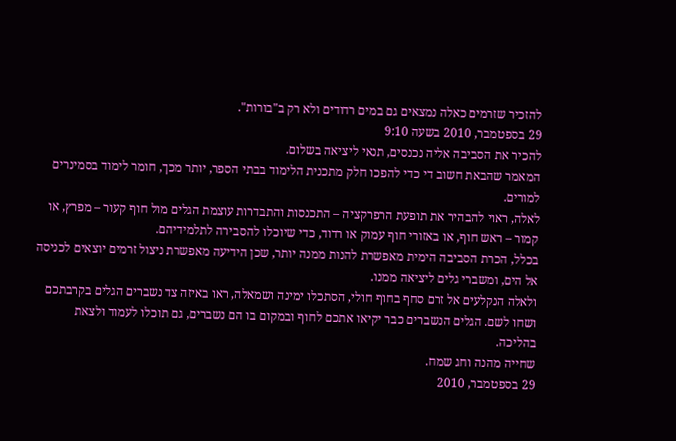להזכיר שזרמים כאלה נמצאים גם במים רדודים ולא רק ב"בורות".
29 בספטמבר, 2010 בשעה 9:10
להכיר את הסביבה אליה נכנסים, תנאי ליציאה בשלום.
המאמר שהבאת חשוב די כדי להפכו חלק מתכנית הלימוד בבתי הספר, יותר מכך, חומר לימוד בסמינרים למורים.
לאלה, ראוי להבהיר את תופעת הרפרקציה – התכנסות והתבדרות עוצמת הגלים מול חוף קעור – מפרץ, או קמור – ראש חוף, או באזורי חוף עמוק או רדוד, כדי שיוכלו להסבירה לתלמידיהם.
בכלל, הכרת הסביבה הימית מאפשרת להנות ממנה יותר, שכן הידיעה מאפשרת ניצול זרמים יוצאים לכניסה אל הים, ומשברי גלים ליציאה ממנו.
ולאלה הנקלעים אל זרם סחף בחוף חולי, הסתכלו ימינה ושמאלה, ראו באיזה צד נשברים הגלים בקרבתכם ושחו לשם. הגלים הנשברים כבר יקיאו אתכם לחוף ובמקום בו הם נשברים, גם תוכלו לעמוד ולצאת בהליכה.
שחייה מהנה וחג שמח.
29 בספטמבר, 2010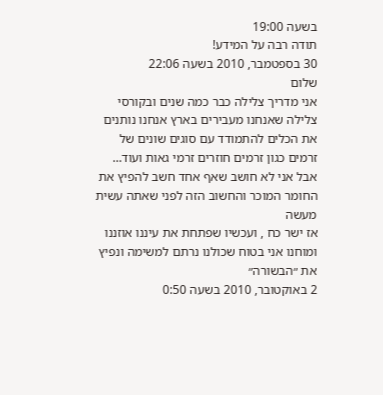בשעה 19:00
תודה רבה על המידע!
30 בספטמבר, 2010 בשעה 22:06
שלום
אני מדריך צלילה כבר כמה שנים ובקורסי צלילה שאנחנו מעבירים בארץ אנחנו נותנים את הכלים להתמודד עם סוגים שונים של זרמים כגון זרמים חוזרים זרמי גאות ועוד…
אבל אני לא חושב שאף אחד חשב להפיץ את החומר המוכר והחשוב הזה לפני שאתה עשית מעשה
אז ישר כח , ועכשיו שפתחת את עיננו אוזננו ומוחנו אני בטוח שכולנו נרתם למשימה ונפיץ את ״הבשורה״
2 באוקטובר, 2010 בשעה 0:50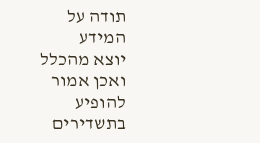תודה על המידע
יוצא מהכלל ואכן אמור להופיע בתשדירים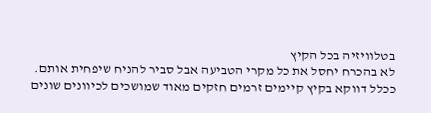בטלוויזיה בכל הקיץ
לא בהכרח יחסל את כל מקרי הטביעה אבל סביר להניח שיפחית אותם.
ככלל דווקא בקיץ קיימים זרמים חזקים מאוד שמושכים לכיוונים שונים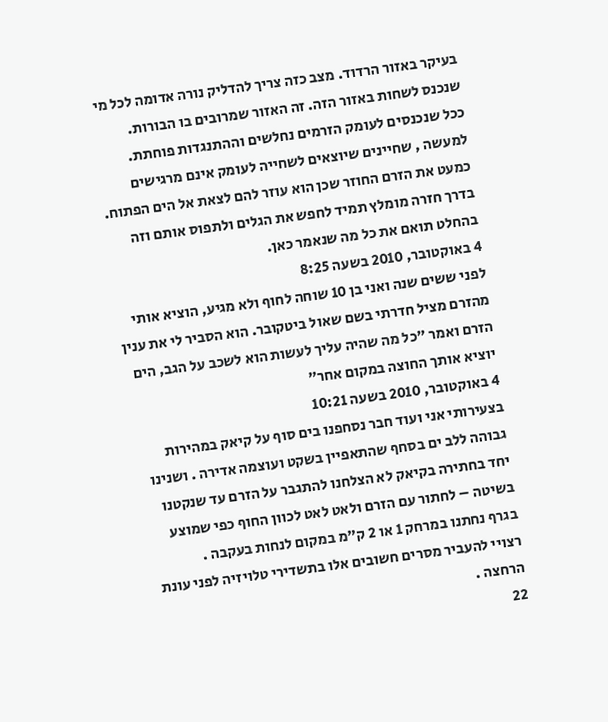בעיקר באזור הרדוד. מצב כזה צריך להדליק נורה אדומה לכל מי שנכנס לשחות באזור הזה. זה האזור שמרובים בו הבורות.
ככל שנכנסים לעומק הזרמים נחלשים וההתנגדות פוחתת. למעשה , שחיינים שיוצאים לשחייה לעומק אינם מרגישים כמעט את הזרם החוזר שכן הוא עוזר להם לצאת אל הים הפתוח.
בדרך חזרה מומלץ תמיד לחפש את הגלים ולתפוס אותם וזה בהחלט תואם את כל מה שנאמר כאן.
4 באוקטובר, 2010 בשעה 8:25
לפני ששים שנה ואני בן 10 שוחה לחוף ולא מגיע, הוציא אותי מהזרם מציל חדרתי בשם שאול ביטקובר. הוא הסביר לי את ענין הזרם ואמר "כל מה שהיה עליך לעשות הוא לשכב על הגב, הים יוציא אותך החוצה במקום אחר"
4 באוקטובר, 2010 בשעה 10:21
בצעירותי אני ועוד חבר נסחפנו בים סוף על קיאק במהירות גבוהה ללב ים בסחף שהתאפיין בשקט ועוצמה אדירה . ושנינו יחד בחתירה בקיאק לא הצלחנו להתגבר על הזרם עד שנקטנו בשיטה – לחתור עם הזרם ולאט לאט לכוון החוף כפי שמוצע בגרף נחתנו במרחק 1 או 2 ק"מ במקום לנחות בעקבה .
רצויי להעביר מסרים חשובים אלו בתשדירי טלויזיה לפני עונת הרחצה .
22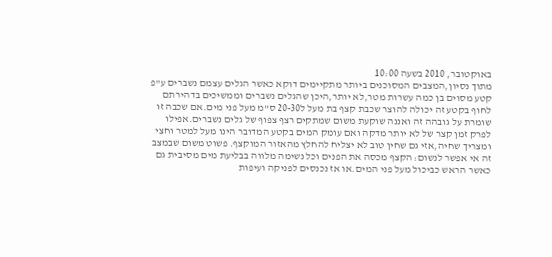באוקטובר, 2010 בשעה 10:00
מתוך נסיון,המצבים המסוכנים ביותר מתקיימים דוקא כאשר הגלים עצמם נשברים ע"פ קטע מסוים בן כמה עשרות מטר,לא יותר,היכן שהגלים נשברים וממשיכים בדהירתם לחוף בקטע זה יכולה להוצר שכבת קצף בת מעל ל20-30 ס"מ מעל פני מים.אם שכבה זו שומרת על גובהה זה ואננה שוקעת משום שמתקים רצף צפוף של גלים נשברים.אפילו לפרק זמן קצר של לא יותר מדקה ואם עומק המים בקטע המדובר הינו מעל למטר וחצי ומצריך שחיה,אזי גם שחין טוב לא יצליח להחלץ מהאזור המוקצף. פשוט משום שבמצב זה אי אפשר לנשום: הקצף מכסה את הפנים וכל נשימה מלווה בבליעת מים מסיבית גם כאשר הראש כביכול מעל פני המים.או אז נכנסים לפניקה ועיפות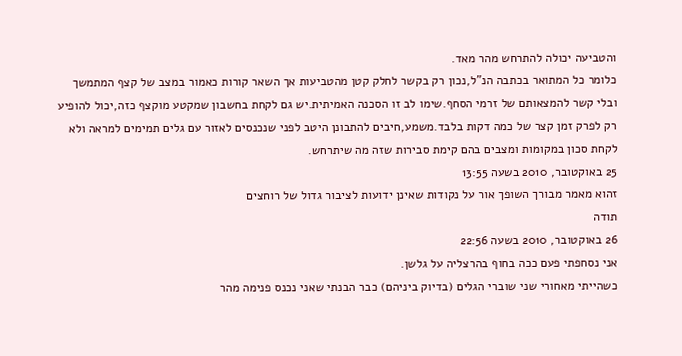והטביעה יכולה להתרחש מהר מאד.
כלומר כל המתואר בכתבה הנ"ל,נכון רק בקשר לחלק קטן מהטביעות אך השאר קורות כאמור במצב של קצף המתמשך ובלי קשר להמצאותם של זרמי הסחף.שימו לב זו הסכנה האמיתית.יש גם לקחת בחשבון שמקטע מוקצף כזה,יכול להופיע רק לפרק זמן קצר של כמה דקות בלבד.משמע,חיבים להתבונן היטב לפני שנכנסים לאזור עם גלים תמימים למראה ולא לקחת סכון במקומות ומצבים בהם קימת סבירות שזה מה שיתרחש.
25 באוקטובר, 2010 בשעה 13:55
זהוא מאמר מבורך השופך אור על נקודות שאינן ידועות לציבור גדול של רוחצים
תודה
26 באוקטובר, 2010 בשעה 22:56
אני נסחפתי פעם ככה בחוף בהרצליה על גלשן.
כשהייתי מאחורי שני שוברי הגלים (בדיוק ביניהם) כבר הבנתי שאני נכנס פנימה מהר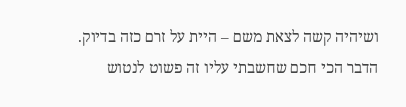ושיהיה קשה לצאת משם – היית על זרם כזה בדיוק.
הדבר הכי חכם שחשבתי עליו זה פשוט לנטוש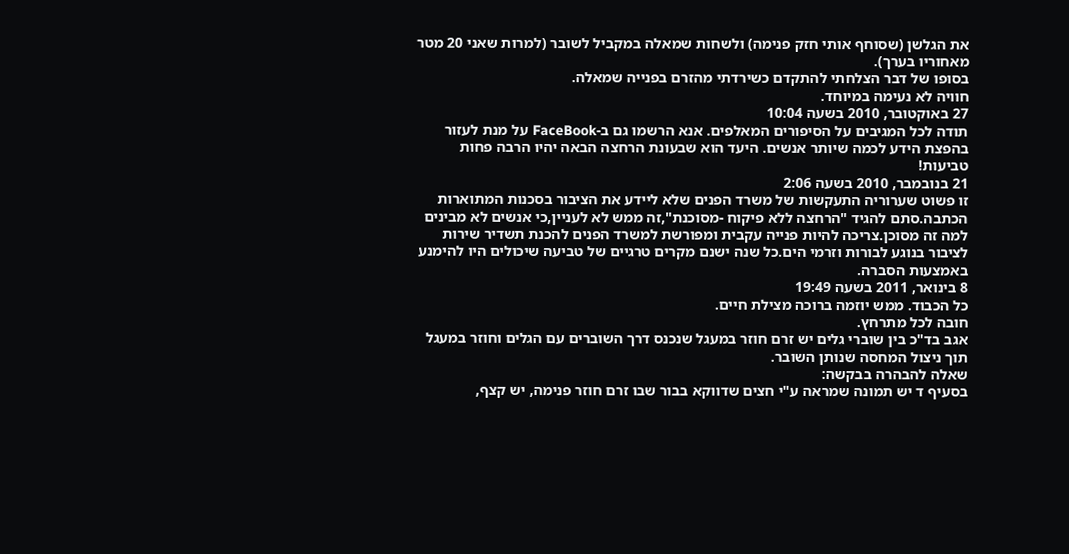את הגלשן (שסוחף אותי חזק פנימה) ולשחות שמאלה במקביל לשובר (למרות שאני 20 מטר מאחוריו בערך).
בסופו של דבר הצלחתי להתקדם כשירדתי מהזרם בפנייה שמאלה.
חוויה לא נעימה במיוחד.
27 באוקטובר, 2010 בשעה 10:04
תודה לכל המגיבים על הסיפורים המאלפים. אנא הרשמו גם ב-FaceBook על מנת לעזור בהפצת הידע לכמה שיותר אנשים. היעד הוא שבעונת הרחצה הבאה יהיו הרבה פחות טביעות!
21 בנובמבר, 2010 בשעה 2:06
זו פשוט שערוריה התעקשות של משרד הפנים שלא ליידע את הציבור בסכנות המתוארות הכתבה.סתם להגיד "הרחצה ללא פיקוח -מסוכנת",זה ממש לא לעניין,כי אנשים לא מבינים למה זה מסוכן.צריכה להיות פנייה עקבית ומפורשת למשרד הפנים להכנת תשדיר שירות לציבור בנוגע לבורות וזרמי הים.כל שנה ישנם מקרים טרגיים של טביעה שיכולים היו להימנע באמצעות הסברה.
8 בינואר, 2011 בשעה 19:49
כל הכבוד. ממש יוזמה ברוכה מצילת חיים.
חובה לכל מתרחץ.
אגב בד"כ בין שוברי גלים יש זרם חוזר במעגל שנכנס דרך השוברים עם הגלים וחוזר במעגל תוך ניצול המחסה שנותן השובר.
שאלה להבהרה בבקשה:
בסעיף ד יש תמונה שמראה ע"י חצים שדווקא בבור שבו זרם חוזר פנימה, יש קצף,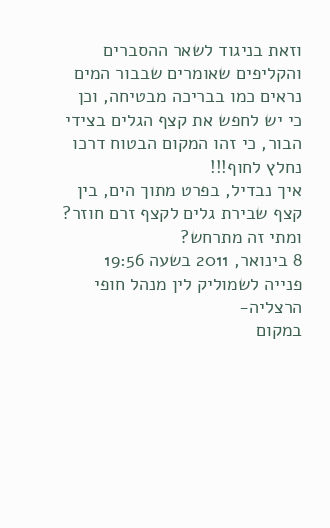וזאת בניגוד לשאר ההסברים והקליפים שאומרים שבבור המים נראים כמו בבריכה מבטיחה, וכן כי יש לחפש את קצף הגלים בצידי הבור, כי זהו המקום הבטוח דרכו נחלץ לחוף!!!
איך נבדיל, בפרט מתוך הים, בין קצף שבירת גלים לקצף זרם חוזר? ומתי זה מתרחש?
8 בינואר, 2011 בשעה 19:56
פנייה לשמוליק לין מנהל חופי הרצליה-
במקום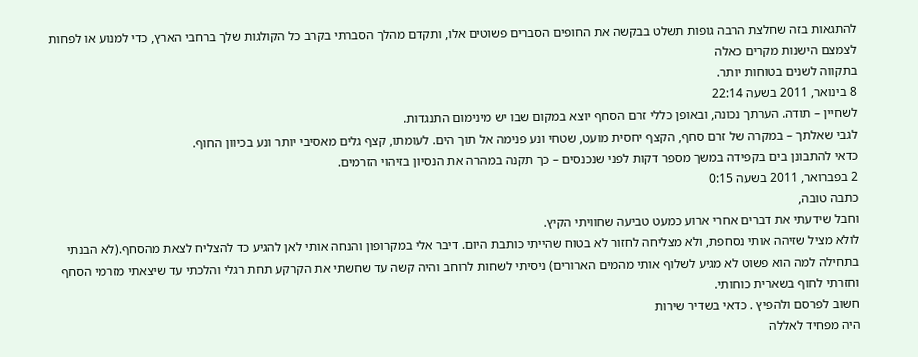להתגאות בזה שחלצת הרבה גופות תשלט בבקשה את החופים הסברים פשוטים אלו, ותקדם מהלך הסברתי בקרב כל הקולגות שלך ברחבי הארץ, כדי למנוע או לפחות לצמצם הישנות מקרים כאלה
בתקווה לשנים בטוחות יותר.
8 בינואר, 2011 בשעה 22:14
לשחיין – תודה. הערתך נכונה, ובאופן כללי זרם הסחף יוצא במקום שבו יש מינימום התנגדות.
לגבי שאלתך – במקרה של זרם סחף, הקצף יחסית מועט, שטחי ונע פנימה אל תוך הים. לעומתו, קצף גלים מאסיבי יותר ונע בכיוון החוף.
כדאי להתבונן בים בקפידה במשך מספר דקות לפני שנכנסים – כך תקנה במהרה את הנסיון בזיהוי הזרמים.
2 בפברואר, 2011 בשעה 0:15
כתבה טובה,
וחבל שידעתי את דברים אחרי ארוע כמעט טביעה שחוויתי הקיץ.
לולא מציל שזיהה אותי נסחפת, ולא מצליחה לחזור לא בטוח שהייתי כותבת היום. דיבר אלי במקרופון והנחה אותי לאן להגיע כד להצליח לצאת מהסחף.(לא הבנתי בתחילה למה הוא פשוט לא מגיע לשלוף אותי מהמים הארורים) ניסיתי לשחות לרוחב והיה קשה עד שחשתי את הקרקע תחת רגלי והלכתי עד שיצאתי מזרמי הסחף וחזרתי לחוף בשארית כוחותי.
חשוב לפרסם ולהפיץ . כדאי בשדיר שירות
היה מפחיד לאללה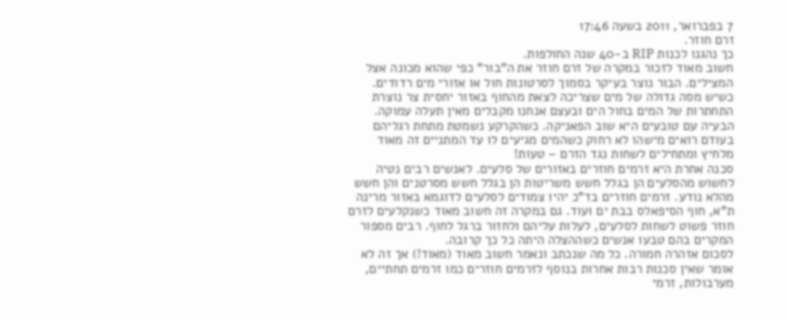7 בפברואר, 2011 בשעה 17:46
זרם חוזר.
כך נהגנו לכנות RIP ב-40 שנה החולפות.
חשוב מאוד לזכור במקרה של זרם חוזר את ה"בור" כפי שהוא מכונה אצל המצילים. הבור נוצר בעיקר בסמוך לסרטונות חול או אזורי מים רדודים. כשיש מסה גדולה של מים שצריכה לצאת מהחוף באזור יחסית צר נוצרת התחתרות של המים בחול הים ובעצם אנחנו מקבלים מאין תעלה עמוקה. הבעיה עם טובעים היא שוב הפאניקה. כשהקרקע נשמטת מתחת רגליהם בעודם רואים מישהו לא רחוק כשהמים מגיעים לו עד המתניים זה מאוד מלחיץ ומתחילים לשחות נגד הזרם – טעות!
סכנה אחרת היא זרמים חוזרים באזורים של סלעים. לאנשים רבים נטיה לחשוש מהסלעים הן בגלל חשש משריטות הן בגלל חשש מסרטנים והן חשש מהלא נודע. זרמים חוזרים בד"כ יהיו צמודים לסלעים לדוגמא באזור מרינה ת"א, חוף הסיפאלס בבת ים ועוד. גם במקרה זה חשוב מאוד כשנקלעים לזרם חוזר פשוט לשחות לסלעים, לעלות עליהם ולחזור ברגל לחוף. רבים מספור המקרים בהם טבעו אנשים כשההצלה היתה כל כך קרובה.
לסכום אזהרה חמורה. כל מה שנכתב ונאמר חשוב מאוד (מאוד!) אך זה לא אומר שאין סכנות רבות אחרות בנוסף לזרמים חוזרים כמו זרמים תחתיים, מערבולות, זרמי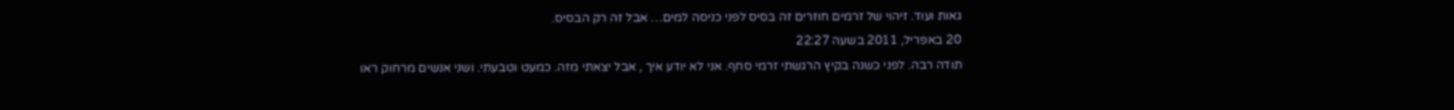גאות ועוד. זיהוי של זרמים חוזרים זה בסיס לפני כניסה למים… אבל זה רק הבסיס.
20 באפריל, 2011 בשעה 22:27
תודה רבה. לפני כשנה בקיץ הרגשתי זרמי סחף. אני לא יודע איך , אבל יצאתי מזה. כמעט וטבעתי. ושני אנשים מרחוק ראו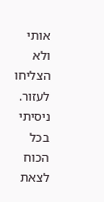אותי ולא הצליחו לעזור. ניסיתי בכל הכוח לצאת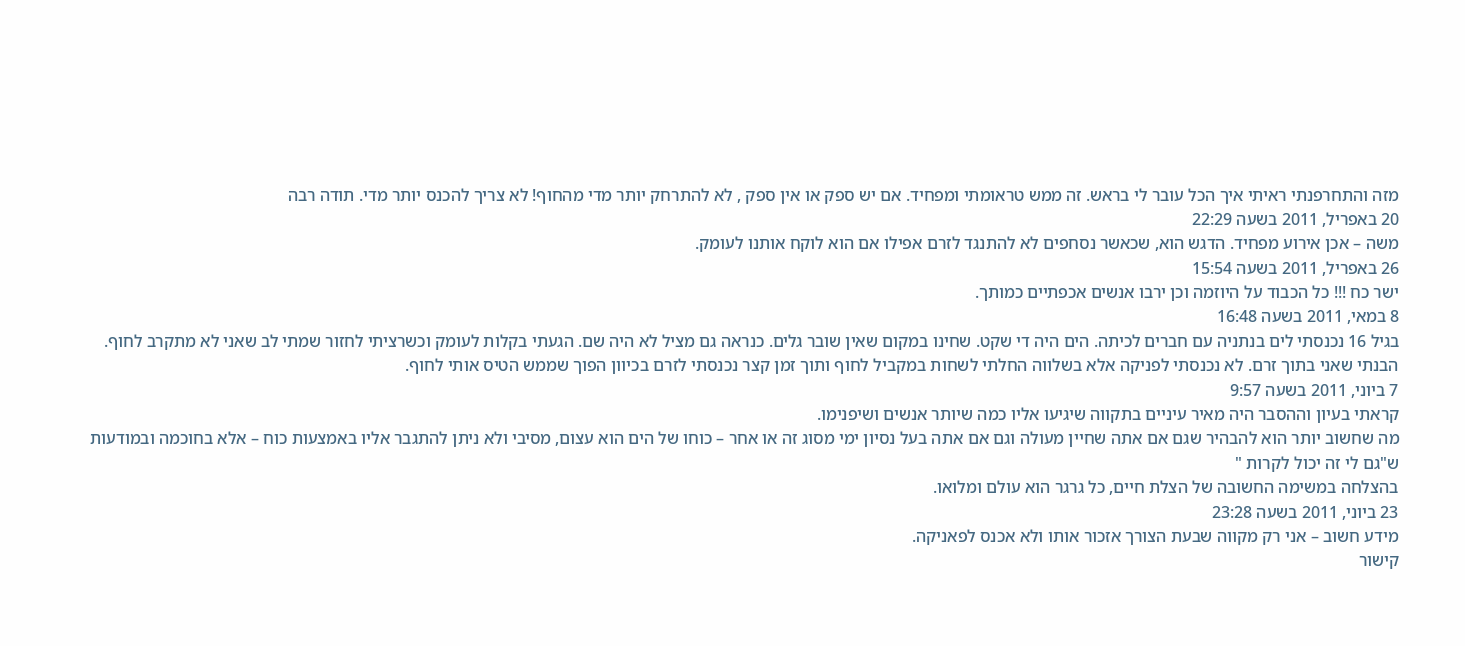מזה והתחרפנתי ראיתי איך הכל עובר לי בראש. זה ממש טראומתי ומפחיד. אם יש ספק או אין ספק , לא להתרחק יותר מדי מהחוף! לא צריך להכנס יותר מדי. תודה רבה
20 באפריל, 2011 בשעה 22:29
משה – אכן אירוע מפחיד. הדגש הוא, שכאשר נסחפים לא להתנגד לזרם אפילו אם הוא לוקח אותנו לעומק.
26 באפריל, 2011 בשעה 15:54
ישר כח !!! כל הכבוד על היוזמה וכן ירבו אנשים אכפתיים כמותך.
8 במאי, 2011 בשעה 16:48
בגיל 16 נכנסתי לים בנתניה עם חברים לכיתה. הים היה די שקט. שחינו במקום שאין שובר גלים. כנראה גם מציל לא היה שם. הגעתי בקלות לעומק וכשרציתי לחזור שמתי לב שאני לא מתקרב לחוף. הבנתי שאני בתוך זרם. לא נכנסתי לפניקה אלא בשלווה החלתי לשחות במקביל לחוף ותוך זמן קצר נכנסתי לזרם בכיוון הפוך שממש הטיס אותי לחוף.
7 ביוני, 2011 בשעה 9:57
קראתי בעיון וההסבר היה מאיר עיניים בתקווה שיגיעו אליו כמה שיותר אנשים ושיפנימו.
מה שחשוב יותר הוא להבהיר שגם אם אתה שחיין מעולה וגם אם אתה בעל נסיון ימי מסוג זה או אחר – כוחו של הים הוא עצום, מסיבי ולא ניתן להתגבר אליו באמצעות כוח – אלא בחוכמה ובמודעות ש"גם לי זה יכול לקרות "
בהצלחה במשימה החשובה של הצלת חיים, כל גרגר הוא עולם ומלואו.
23 ביוני, 2011 בשעה 23:28
מידע חשוב – אני רק מקווה שבעת הצורך אזכור אותו ולא אכנס לפאניקה.
קישור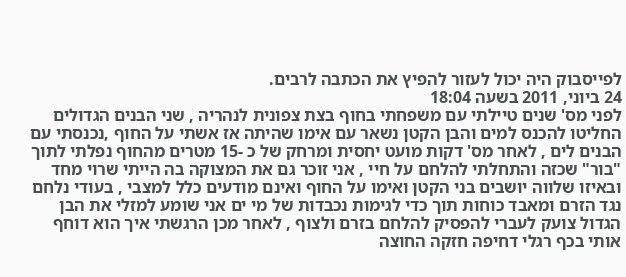לפייסבוק היה יכול לעזור להפיץ את הכתבה לרבים.
24 ביוני, 2011 בשעה 18:04
לפני מס' שנים טיילתי עם משפחתי בחוף בצת צפונית לנהריה , שני הבנים הגדולים החליטו להכנס למים והבן הקטן נשאר עם אימו שהיתה אז אשתי על החוף ,נכנסתי עם הבנים לים , לאחר מס' דקות מועט יחסית ומרחק של כ -15 מטרים מהחוף נפלתי לתוך "בור" שכזה והתחלתי להלחם על חיי , אני זוכר גם את המצוקה בה הייתי שרוי מחד ובאיזו שלווה יושבים בני הקטן ואימו על החוף ואינם מודעים כלל למצבי , בעודי נלחם נגד הזרם ומאבד כוחות תוך כדי לגימות נכבדות של מי ים אני שומע למזלי את הבן הגדול צועק לעברי להפסיק להלחם בזרם ולצוף , לאחר מכן הרגשתי איך הוא דוחף אותי בכף רגלי דחיפה חזקה החוצה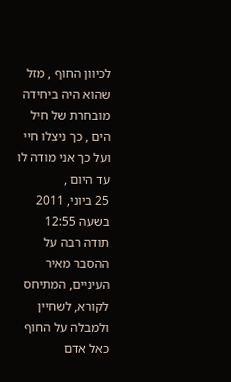לכיוון החוף , מזל שהוא היה ביחידה מובחרת של חיל הים , כך ניצלו חיי ועל כך אני מודה לו עד היום ,
25 ביוני, 2011 בשעה 12:55
תודה רבה על ההסבר מאיר העיניים, המתיחס לקורא, לשחיין ולמבלה על החוף כאל אדם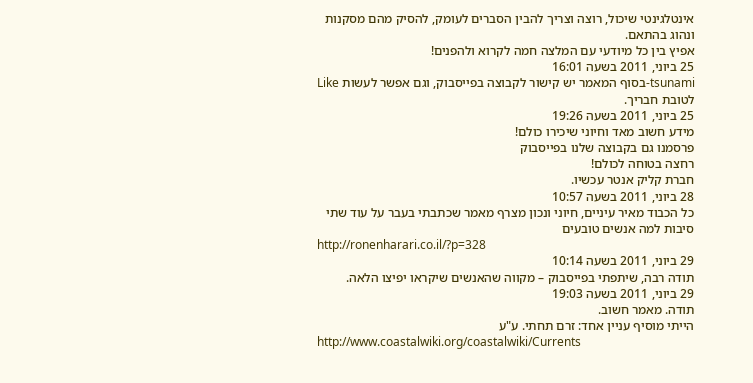אינטלגינטי שיכול, רוצה וצריך להבין הסברים לעומק, להסיק מהם מסקנות ונהוג בהתאם.
אפיץ בין כל מיודעי עם המלצה חמה לקרוא ולהפנים!
25 ביוני, 2011 בשעה 16:01
tsunami-בסוף המאמר יש קישור לקבוצה בפייסבוק, וגם אפשר לעשות Like לטובת חבריך.
25 ביוני, 2011 בשעה 19:26
מידע חשוב מאד וחיוני שיכירו כולם!
פרסמנו גם בקבוצה שלנו בפייסבוק
רחצה בטוחה לכולם!
חברת קליק אנטר עכשיו.
28 ביוני, 2011 בשעה 10:57
כל הכבוד מאיר עיניים, חיוני ונכון מצרף מאמר שכתבתי בעבר על עוד שתי סיבות למה אנשים טובעים
http://ronenharari.co.il/?p=328
29 ביוני, 2011 בשעה 10:14
תודה רבה, שיתפתי בפייסבוק – מקווה שהאנשים שיקראו יפיצו הלאה.
29 ביוני, 2011 בשעה 19:03
תודה. מאמר חשוב.
הייתי מוסיף עניין אחד: זרם תחתי. ע"ע
http://www.coastalwiki.org/coastalwiki/Currents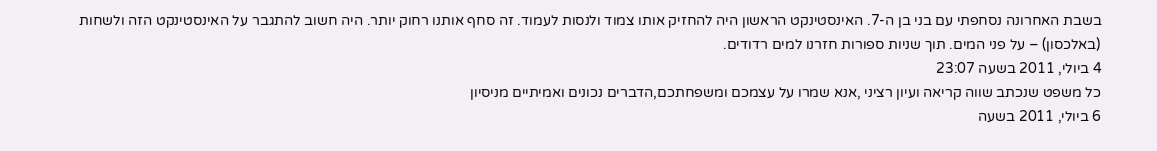בשבת האחרונה נסחפתי עם בני בן ה-7. האינסטינקט הראשון היה להחזיק אותו צמוד ולנסות לעמוד. זה סחף אותנו רחוק יותר. היה חשוב להתגבר על האינסטינקט הזה ולשחות (באלכסון) – על פני המים. תוך שניות ספורות חזרנו למים רדודים.
4 ביולי, 2011 בשעה 23:07
כל משפט שנכתב שווה קריאה ועיון רציני ,אנא שמרו על עצמכם ומשפחתכם,הדברים נכונים ואמיתיים מניסיון
6 ביולי, 2011 בשעה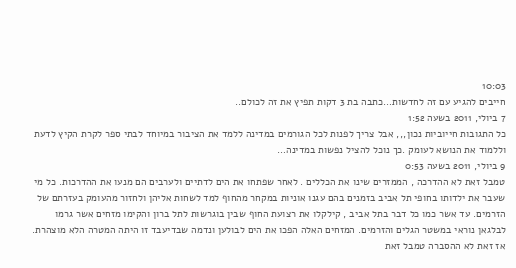10:03
חייבים להגיע עם זה לחדשות…כתבה בת 3 דקות תפיץ את זה לכולם..
7 ביולי, 2011 בשעה 1:52
כל התגובות חייוביות נכון,,, אבל צריך לפנות לכל הגורמים במדינה ללמד את הציבור במיוחד לבתי ספר לקרת הקיץ לדעת וללמוד את הנושא לעומק .כך נוכל להציל נפשות במדינה…
9 ביולי, 2011 בשעה 0:53
טמבל זאת לא ההדרכה , הממזרים שינו את הכללים . לאחר שפתחו את הים לדתיים ולערבים הם מנעו את ההדרכות. כל מי שעבר את ילדותו בחופי תל אביב בזמנים בהם עגנו אוניות במקחר מהחוף למד לשחות אליהן ולחזור מהעומק בעזרתם של הזרמים. עד אשר כמו כל דבר בתל אביב , קילקלו את רצועת החוף שבין בוגרשות לתל ברון והקימו מזחים אשר גרמו לבלגאן נוראי במשטר הגלים והזרמים. המזחים האלה הפכו את הים לבולען ונדמה שבדיעבד זו היתה המטרה הלא מוצהרת. אז זאת לא ההסברה טמבל זאת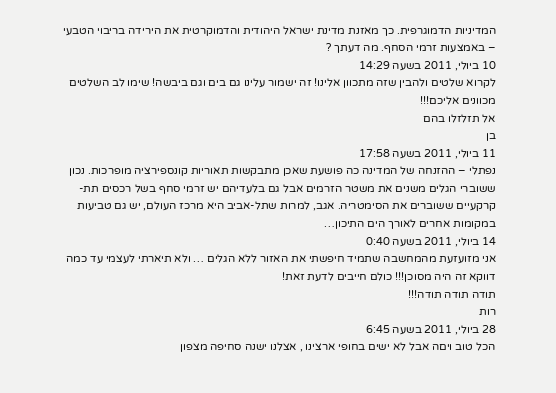המדיניות הדמוגרפית. כך מאזנת מדינת ישראל היהודית והדמוקרטית את הירידה בריבוי הטבעי – באמצעות זרמי הסחף. מה דעתך ?
10 ביולי, 2011 בשעה 14:29
לקרוא שלטים ולהבין שזה מתכוון אלינו! זה ישמור עלינו גם בים וגם ביבשה! שימו לב השלטים מכוונים אליכם!!!
אל תזלזלו בהם
בן
11 ביולי, 2011 בשעה 17:58
נפתלי – ההזנחה של המדינה כה פושעת שאכן מתבקשות תאוריות קונספירציה מופרכות. נכון ששוברי הגלים משנים את משטר הזרמים אבל גם בלעדיהם יש זרמי סחף בשל רכסים תת-קרקעיים ששוברים את הסימטריה. אגב, למרות שתל-אביב היא מרכז העולם, יש גם טביעות במקומות אחרים לאורך הים התיכון…
14 ביולי, 2011 בשעה 0:40
אני מזועזעת מהמחשבה שתמיד חיפשתי את האזור ללא הגלים … ולא תיארתי לעצמי עד כמה דווקא זה היה מסוכן!!! כולם חייבים לדעת זאת!
תודה תודה תודה!!!
רות
28 ביולי, 2011 בשעה 6:45
הכל טוב ויםה אבל לא ישים בחופי ארצינו , אצלנו ישנה סחיפה מצפון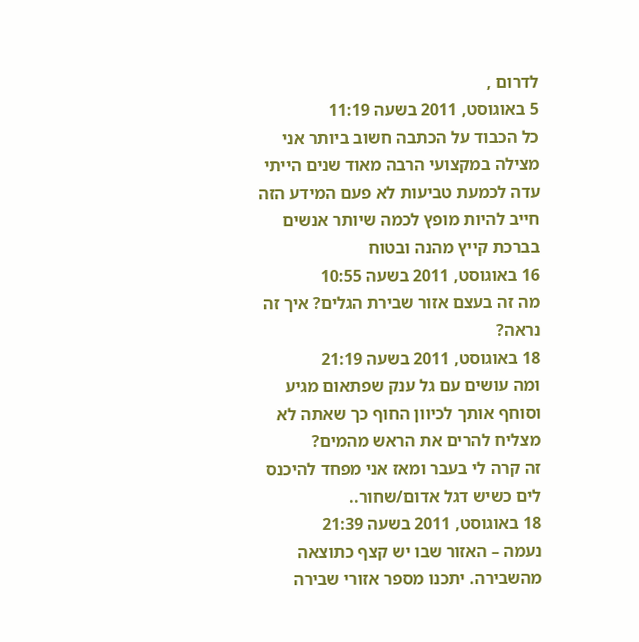לדרום ,
5 באוגוסט, 2011 בשעה 11:19
כל הכבוד על הכתבה חשוב ביותר אני מצילה במקצועי הרבה מאוד שנים הייתי עדה לכמעת טביעות לא פעם המידע הזה חייב להיות מופץ לכמה שיותר אנשים בברכת קייץ מהנה ובטוח
16 באוגוסט, 2011 בשעה 10:55
מה זה בעצם אזור שבירת הגלים? איך זה נראה?
18 באוגוסט, 2011 בשעה 21:19
ומה עושים עם גל ענק שפתאום מגיע וסוחף אותך לכיוון החוף כך שאתה לא מצליח להרים את הראש מהמים?
זה קרה לי בעבר ומאז אני מפחד להיכנס לים כשיש דגל אדום/שחור..
18 באוגוסט, 2011 בשעה 21:39
נעמה – האזור שבו יש קצף כתוצאה מהשבירה. יתכנו מספר אזורי שבירה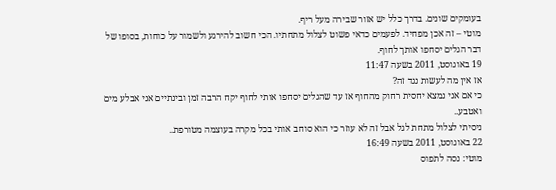בעומקים שונים. בדרך כלל יש אזור שבירה מעל ריף.
מוטי – זה אכן מפחיד. לפעמים כדאי פשוט לצלול מתחתיו. הכי חשוב להירגע ולשמור על כוחות, בסופו של דבר הגלים יסחפו אותך לחוף.
19 באוגוסט, 2011 בשעה 11:47
אז אין מה לעשות נגד זה?
כי אם אני נמצא יחסית רחוק מהחוף אז עד שהגלים יסחפו אותי לחוף יקח הרבה זמן ובינתיים אני אבלע מים ואטבע..
ניסיתי לצלול מתחת לגל אבל זה לא עוזר כי הוא סוחב אותי בכל מקרה בעוצמה מטורפת..
22 באוגוסט, 2011 בשעה 16:49
מוטי: נסה לתפוס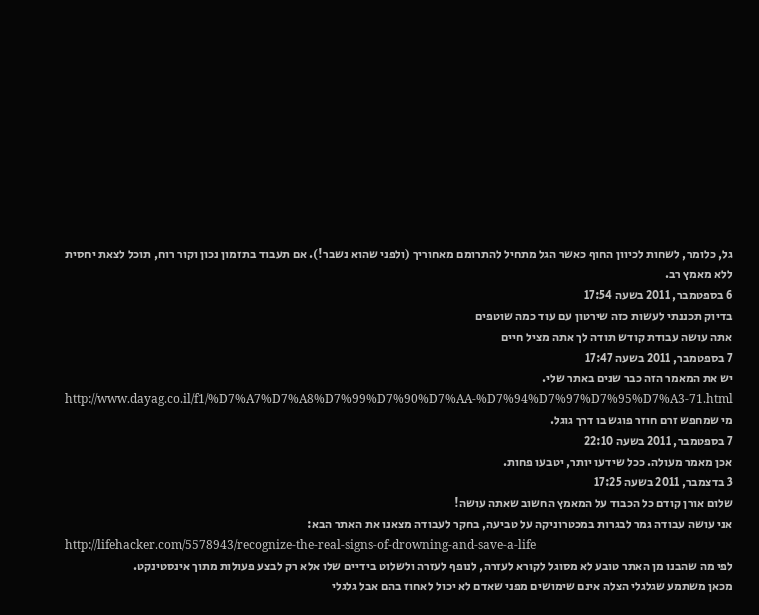גל, כלומר, לשחות לכיוון החוף כאשר הגל מתחיל להתרומם מאחוריך (ולפני שהוא נשבר!). אם תעבוד בתזמון נכון וקור רוח, תוכל לצאת יחסית ללא מאמץ רב.
6 בספטמבר, 2011 בשעה 17:54
בדיוק תכננתי לעשות כזה שירטון עם עוד כמה שוטפים
אתה עושה עבודת קודש תודה לך אתה מציל חיים
7 בספטמבר, 2011 בשעה 17:47
יש את המאמר הזה כבר שנים באתר שלי.
http://www.dayag.co.il/f1/%D7%A7%D7%A8%D7%99%D7%90%D7%AA-%D7%94%D7%97%D7%95%D7%A3-71.html
מי שמחפש זרם חוזר פוגש בו דרך גוגל.
7 בספטמבר, 2011 בשעה 22:10
אכן מאמר מעולה. ככל שידעו יותר, יטבעו פחות.
3 בדצמבר, 2011 בשעה 17:25
שלום אורן קודם כל הכבוד על המאמץ החשוב שאתה עושה!
אני עושה עבודה גמר לבגרות במכטרוניקה על טביעה, בחקר לעבודה מצאנו את האתר הבא:
http://lifehacker.com/5578943/recognize-the-real-signs-of-drowning-and-save-a-life
לפי מה שהבנו מן האתר טובע לא מסוגל לקורא לעזרה, לנופף לעזרה ולשלוט בידיים שלו אלא רק לבצע פעולות מתוך אינסטינקט.
מכאן משתמע שגלגלי הצלה אינם שימושים מפני שאדם לא יכול לאחוז בהם אבל גלגלי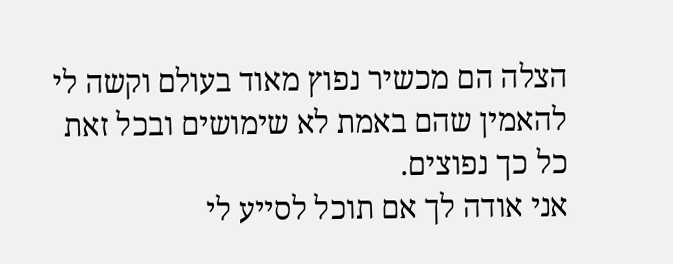הצלה הם מכשיר נפוץ מאוד בעולם וקשה לי להאמין שהם באמת לא שימושים ובכל זאת כל כך נפוצים.
אני אודה לך אם תוכל לסייע לי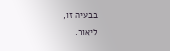בבעיה זו,
ליאור.